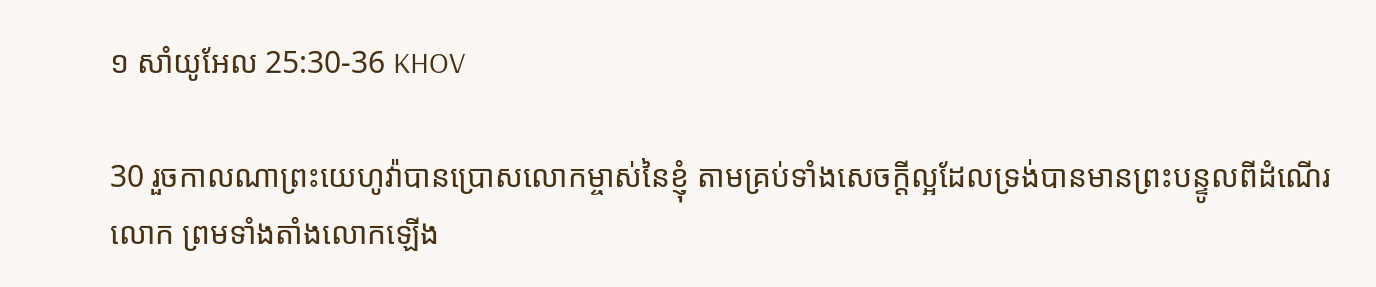១ សាំយូអែល 25:30-36 KHOV

30 រួចកាលណាព្រះ‌យេហូវ៉ាបានប្រោសលោកម្ចាស់នៃខ្ញុំ តាមគ្រប់ទាំងសេចក្តីល្អដែលទ្រង់បានមានព្រះ‌បន្ទូលពីដំណើរលោក ព្រមទាំងតាំងលោកឡើង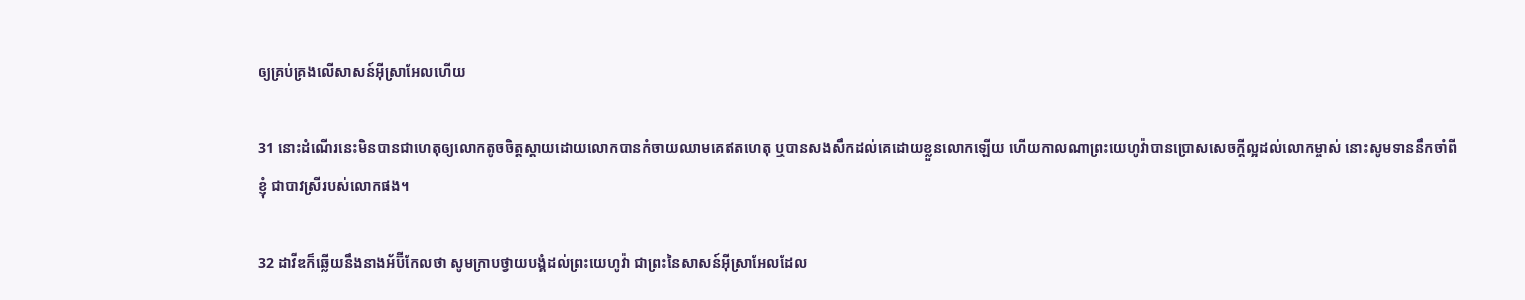ឲ្យគ្រប់‌គ្រងលើសាសន៍អ៊ីស្រា‌អែលហើយ

31 នោះដំណើរនេះមិនបានជាហេតុឲ្យលោកតូចចិត្តស្តាយដោយលោកបានកំចាយឈាមគេឥតហេតុ ឬបានសង‌សឹកដល់គេដោយខ្លួនលោកឡើយ ហើយកាលណាព្រះ‌យេហូវ៉ាបានប្រោសសេចក្តីល្អដល់លោកម្ចាស់ នោះសូមទាននឹកចាំពីខ្ញុំ ជាបាវស្រីរបស់លោកផង។

32 ដាវីឌក៏ឆ្លើយនឹងនាងអ័ប៊ី‌កែលថា សូមក្រាបថ្វាយ‌បង្គំដល់ព្រះ‌យេហូវ៉ា ជាព្រះនៃសាសន៍អ៊ីស្រា‌អែលដែល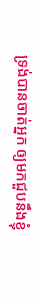ទ្រង់បានចាត់អ្នក ឲ្យមកជួបនឹងខ្ញុំ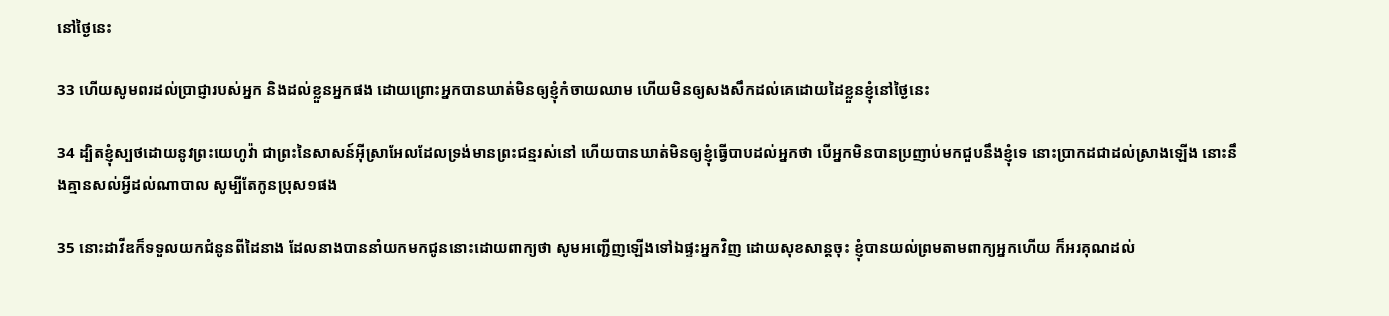នៅថ្ងៃនេះ

33 ហើយសូមពរដល់ប្រាជ្ញារបស់អ្នក និងដល់ខ្លួនអ្នកផង ដោយព្រោះអ្នកបានឃាត់មិនឲ្យខ្ញុំកំចាយឈាម ហើយមិនឲ្យសង‌សឹកដល់គេដោយដៃខ្លួនខ្ញុំនៅថ្ងៃនេះ

34 ដ្បិតខ្ញុំស្បថដោយនូវព្រះ‌យេហូវ៉ា ជាព្រះនៃសាសន៍អ៊ីស្រា‌អែលដែលទ្រង់មានព្រះ‌ជន្មរស់នៅ ហើយបានឃាត់មិនឲ្យខ្ញុំធ្វើបាបដល់អ្នកថា បើអ្នកមិនបានប្រញាប់មកជួបនឹងខ្ញុំទេ នោះប្រាកដជាដល់ស្រាងឡើង នោះនឹងគ្មានសល់អ្វីដល់ណាបាល សូម្បីតែកូនប្រុស១ផង

35 នោះដាវីឌក៏ទទួលយកជំនូនពីដៃនាង ដែលនាងបាននាំយកមកជូននោះដោយពាក្យថា សូមអញ្ជើញឡើងទៅឯផ្ទះអ្នកវិញ ដោយសុខ‌សាន្តចុះ ខ្ញុំបានយល់ព្រមតាមពាក្យអ្នកហើយ ក៏អរ‌គុណដល់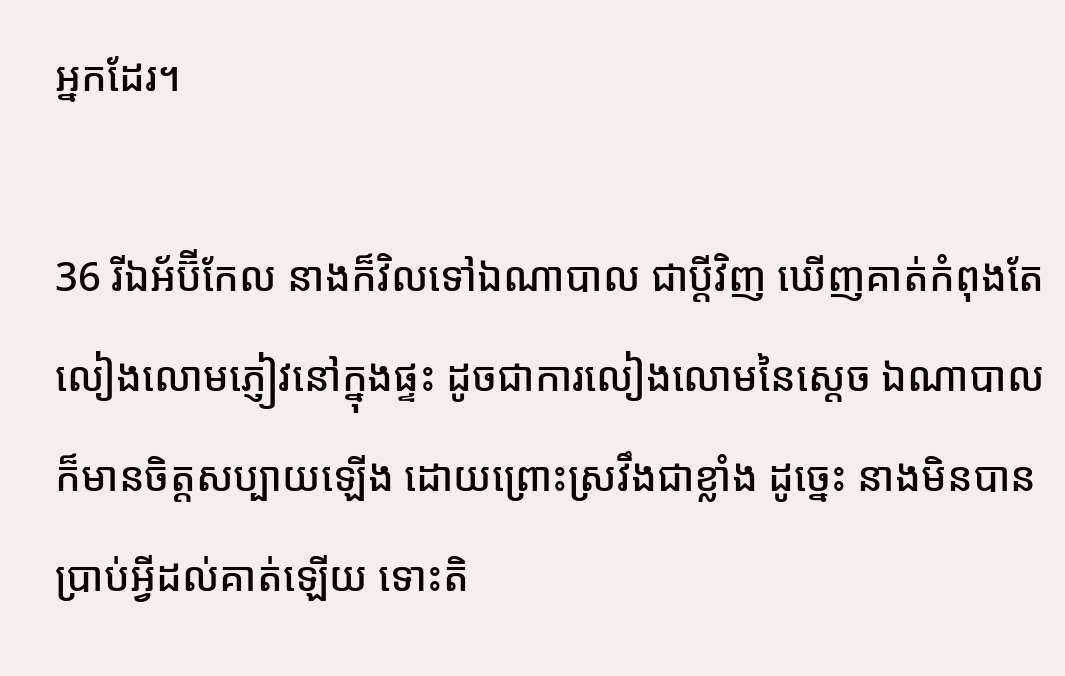អ្នកដែរ។

36 រីឯអ័ប៊ី‌កែល នាងក៏វិលទៅឯណាបាល ជាប្ដីវិញ ឃើញគាត់កំពុងតែលៀង‌លោមភ្ញៀវនៅក្នុងផ្ទះ ដូចជាការលៀង‌លោមនៃស្តេច ឯណាបាលក៏មានចិត្តសប្បាយឡើង ដោយព្រោះស្រវឹងជាខ្លាំង ដូច្នេះ នាងមិនបានប្រាប់អ្វីដល់គាត់ឡើយ ទោះតិ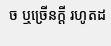ច ឬច្រើនក្តី រហូតដ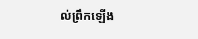ល់ព្រឹកឡើង